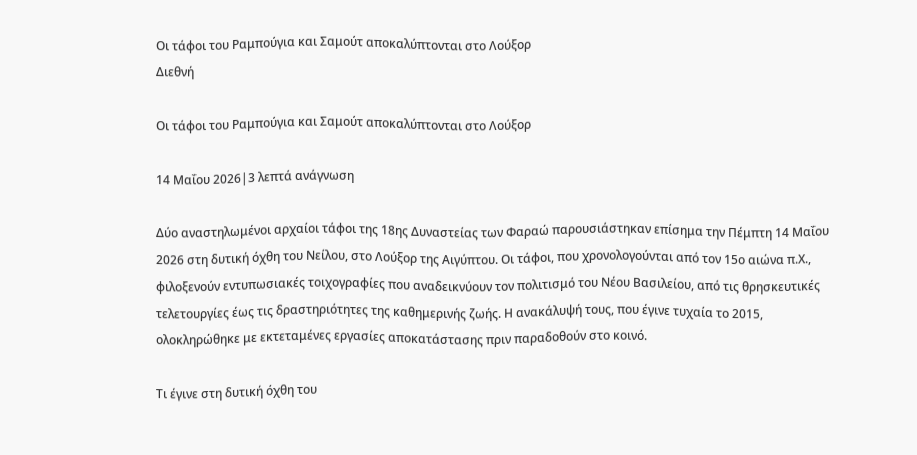Οι τάφοι του Ραμπούγια και Σαμούτ αποκαλύπτονται στο Λούξορ
Διεθνή

Οι τάφοι του Ραμπούγια και Σαμούτ αποκαλύπτονται στο Λούξορ

14 Μαΐου 2026|3 λεπτά ανάγνωση

Δύο αναστηλωμένοι αρχαίοι τάφοι της 18ης Δυναστείας των Φαραώ παρουσιάστηκαν επίσημα την Πέμπτη 14 Μαΐου 2026 στη δυτική όχθη του Νείλου, στο Λούξορ της Αιγύπτου. Οι τάφοι, που χρονολογούνται από τον 15ο αιώνα π.Χ., φιλοξενούν εντυπωσιακές τοιχογραφίες που αναδεικνύουν τον πολιτισμό του Νέου Βασιλείου, από τις θρησκευτικές τελετουργίες έως τις δραστηριότητες της καθημερινής ζωής. Η ανακάλυψή τους, που έγινε τυχαία το 2015, ολοκληρώθηκε με εκτεταμένες εργασίες αποκατάστασης πριν παραδοθούν στο κοινό.

Τι έγινε στη δυτική όχθη του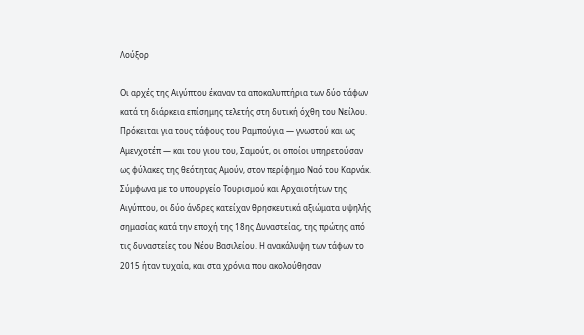Λούξορ

Οι αρχές της Αιγύπτου έκαναν τα αποκαλυπτήρια των δύο τάφων κατά τη διάρκεια επίσημης τελετής στη δυτική όχθη του Νείλου. Πρόκειται για τους τάφους του Ραμπούγια — γνωστού και ως Αμενχοτέπ — και του γιου του, Σαμούτ, οι οποίοι υπηρετούσαν ως φύλακες της θεότητας Αμούν, στον περίφημο Ναό του Καρνάκ. Σύμφωνα με το υπουργείο Τουρισμού και Αρχαιοτήτων της Αιγύπτου, οι δύο άνδρες κατείχαν θρησκευτικά αξιώματα υψηλής σημασίας κατά την εποχή της 18ης Δυναστείας, της πρώτης από τις δυναστείες του Νέου Βασιλείου. Η ανακάλυψη των τάφων το 2015 ήταν τυχαία, και στα χρόνια που ακολούθησαν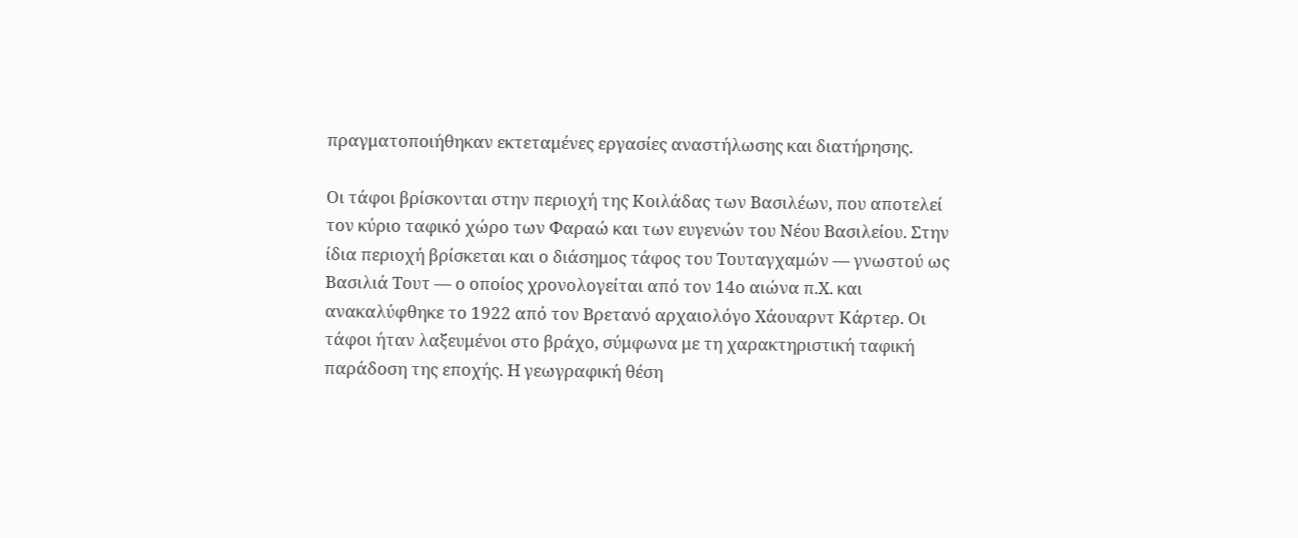πραγματοποιήθηκαν εκτεταμένες εργασίες αναστήλωσης και διατήρησης.

Οι τάφοι βρίσκονται στην περιοχή της Κοιλάδας των Βασιλέων, που αποτελεί τον κύριο ταφικό χώρο των Φαραώ και των ευγενών του Νέου Βασιλείου. Στην ίδια περιοχή βρίσκεται και ο διάσημος τάφος του Τουταγχαμών — γνωστού ως Βασιλιά Τουτ — ο οποίος χρονολογείται από τον 14ο αιώνα π.Χ. και ανακαλύφθηκε το 1922 από τον Βρετανό αρχαιολόγο Χάουαρντ Κάρτερ. Οι τάφοι ήταν λαξευμένοι στο βράχο, σύμφωνα με τη χαρακτηριστική ταφική παράδοση της εποχής. Η γεωγραφική θέση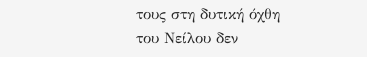τους στη δυτική όχθη του Νείλου δεν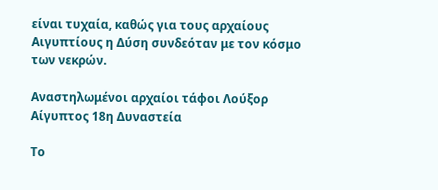είναι τυχαία, καθώς για τους αρχαίους Αιγυπτίους η Δύση συνδεόταν με τον κόσμο των νεκρών.

Αναστηλωμένοι αρχαίοι τάφοι Λούξορ Αίγυπτος 18η Δυναστεία

Το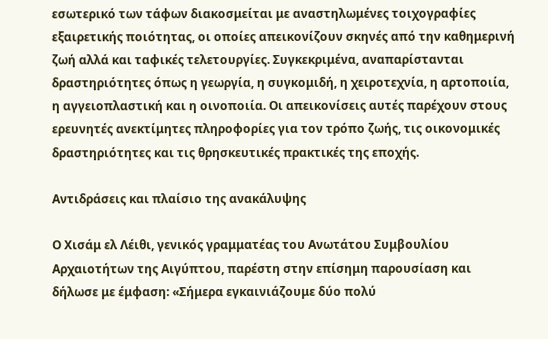εσωτερικό των τάφων διακοσμείται με αναστηλωμένες τοιχογραφίες εξαιρετικής ποιότητας, οι οποίες απεικονίζουν σκηνές από την καθημερινή ζωή αλλά και ταφικές τελετουργίες. Συγκεκριμένα, αναπαρίστανται δραστηριότητες όπως η γεωργία, η συγκομιδή, η χειροτεχνία, η αρτοποιία, η αγγειοπλαστική και η οινοποιία. Οι απεικονίσεις αυτές παρέχουν στους ερευνητές ανεκτίμητες πληροφορίες για τον τρόπο ζωής, τις οικονομικές δραστηριότητες και τις θρησκευτικές πρακτικές της εποχής.

Αντιδράσεις και πλαίσιο της ανακάλυψης

Ο Χισάμ ελ Λέιθι, γενικός γραμματέας του Ανωτάτου Συμβουλίου Αρχαιοτήτων της Αιγύπτου, παρέστη στην επίσημη παρουσίαση και δήλωσε με έμφαση: «Σήμερα εγκαινιάζουμε δύο πολύ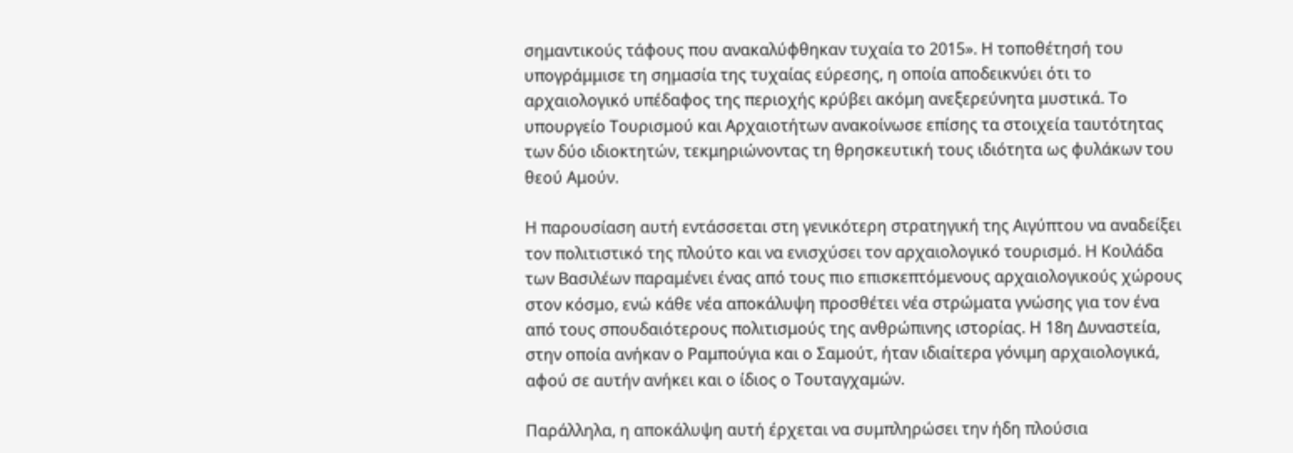σημαντικούς τάφους που ανακαλύφθηκαν τυχαία το 2015». Η τοποθέτησή του υπογράμμισε τη σημασία της τυχαίας εύρεσης, η οποία αποδεικνύει ότι το αρχαιολογικό υπέδαφος της περιοχής κρύβει ακόμη ανεξερεύνητα μυστικά. Το υπουργείο Τουρισμού και Αρχαιοτήτων ανακοίνωσε επίσης τα στοιχεία ταυτότητας των δύο ιδιοκτητών, τεκμηριώνοντας τη θρησκευτική τους ιδιότητα ως φυλάκων του θεού Αμούν.

Η παρουσίαση αυτή εντάσσεται στη γενικότερη στρατηγική της Αιγύπτου να αναδείξει τον πολιτιστικό της πλούτο και να ενισχύσει τον αρχαιολογικό τουρισμό. Η Κοιλάδα των Βασιλέων παραμένει ένας από τους πιο επισκεπτόμενους αρχαιολογικούς χώρους στον κόσμο, ενώ κάθε νέα αποκάλυψη προσθέτει νέα στρώματα γνώσης για τον ένα από τους σπουδαιότερους πολιτισμούς της ανθρώπινης ιστορίας. Η 18η Δυναστεία, στην οποία ανήκαν ο Ραμπούγια και ο Σαμούτ, ήταν ιδιαίτερα γόνιμη αρχαιολογικά, αφού σε αυτήν ανήκει και ο ίδιος ο Τουταγχαμών.

Παράλληλα, η αποκάλυψη αυτή έρχεται να συμπληρώσει την ήδη πλούσια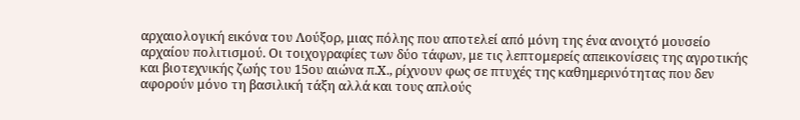αρχαιολογική εικόνα του Λούξορ, μιας πόλης που αποτελεί από μόνη της ένα ανοιχτό μουσείο αρχαίου πολιτισμού. Οι τοιχογραφίες των δύο τάφων, με τις λεπτομερείς απεικονίσεις της αγροτικής και βιοτεχνικής ζωής του 15ου αιώνα π.Χ., ρίχνουν φως σε πτυχές της καθημερινότητας που δεν αφορούν μόνο τη βασιλική τάξη αλλά και τους απλούς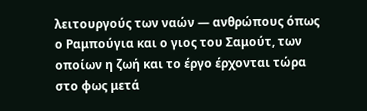λειτουργούς των ναών — ανθρώπους όπως ο Ραμπούγια και ο γιος του Σαμούτ, των οποίων η ζωή και το έργο έρχονται τώρα στο φως μετά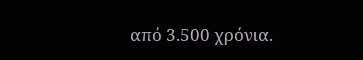από 3.500 χρόνια.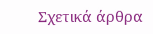Σχετικά άρθρα